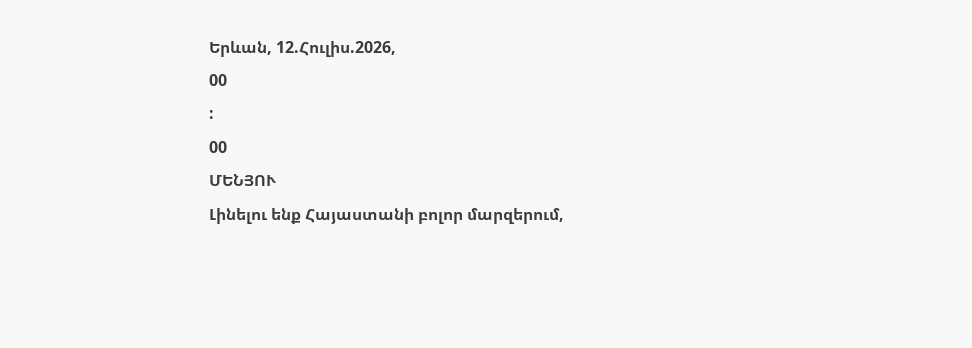Երևան, 12.Հուլիս.2026,
00
:
00
ՄԵՆՅՈՒ
Լինելու ենք Հայաստանի բոլոր մարզերում,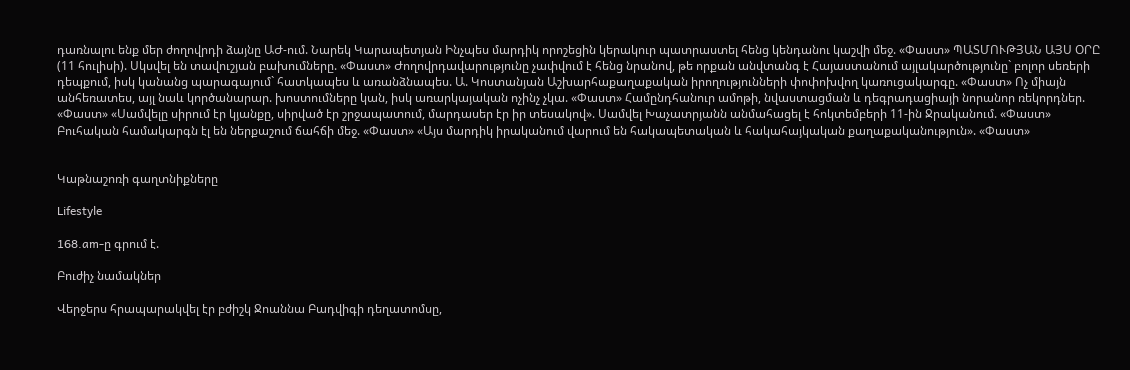դառնալու ենք մեր ժողովրդի ձայնը ԱԺ-ում. Նարեկ Կարապետյան Ինչպես մարդիկ որոշեցին կերակուր պատրաստել հենց կենդանու կաշվի մեջ. «Փաստ» ՊԱՏՄՈՒԹՅԱՆ ԱՅՍ ՕՐԸ (11 հուլիսի). Սկսվել են տավուշյան բախումները. «Փաստ» Ժողովրդավարությունը չափվում է հենց նրանով, թե որքան անվտանգ է Հայաստանում այլակարծությունը` բոլոր սեռերի դեպքում, իսկ կանանց պարագայում` հատկապես և առանձնապես. Ա. Կոստանյան Աշխարհաքաղաքական իրողությունների փոփոխվող կառուցակարգը. «Փաստ» Ոչ միայն անհեռատես, այլ նաև կործանարար. խոստումները կան, իսկ առարկայական ոչինչ չկա. «Փաստ» Համընդհանուր ամոթի, նվաստացման և դեգրադացիայի նորանոր ռեկորդներ. «Փաստ» «Սամվելը սիրում էր կյանքը, սիրված էր շրջապատում, մարդասեր էր իր տեսակով». Սամվել Խաչատրյանն անմահացել է հոկտեմբերի 11-ին Ջրականում. «Փաստ» Բուհական համակարգն էլ են ներքաշում ճահճի մեջ. «Փաստ» «Այս մարդիկ իրականում վարում են հակապետական և հակահայկական քաղաքականություն». «Փաստ»


Կաթնաշոռի գաղտնիքները

Lifestyle

168.am-ը գրում է.

Բուժիչ նամակներ

Վերջերս հրապարակվել էր բժիշկ Ջոաննա Բադվիգի դեղատոմսը,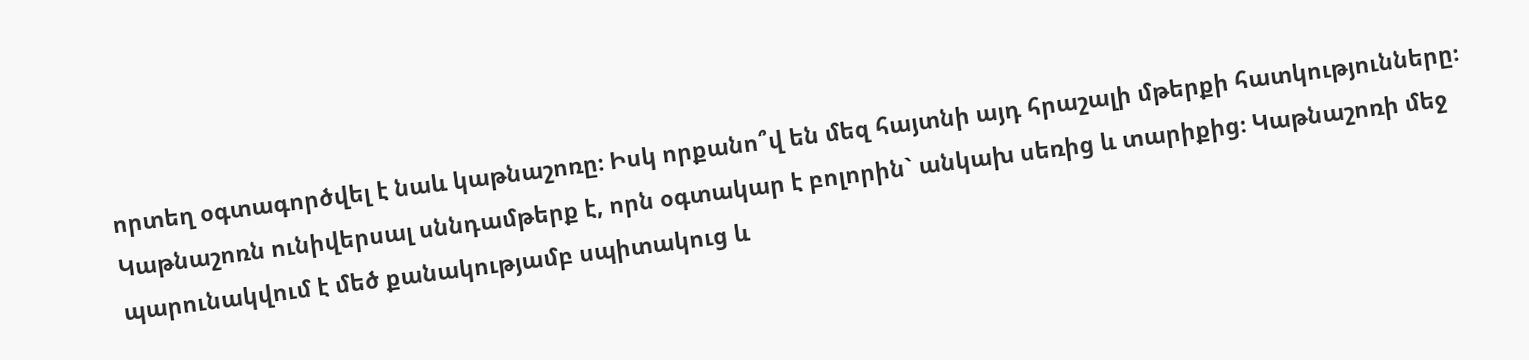որտեղ օգտագործվել է նաև կաթնաշոռը։ Իսկ որքանո՞վ են մեզ հայտնի այդ հրաշալի մթերքի հատկությունները։
Կաթնաշոռն ունիվերսալ սննդամթերք է, որն օգտակար է բոլորին` անկախ սեռից և տարիքից։ Կաթնաշոռի մեջ պարունակվում է մեծ քանակությամբ սպիտակուց և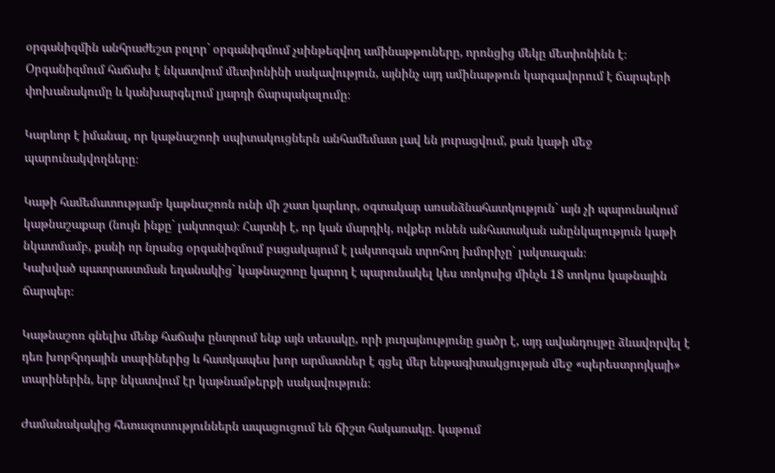օրգանիզմին անհրաժեշտ բոլոր` օրգանիզմում չսինթեզվող ամինաթթուները, որոնցից մեկը մետիոնինն է։ Օրգանիզմում հաճախ է նկատվում մետիոնինի սակավություն, այնինչ այդ ամինաթթուն կարգավորում է ճարպերի փոխանակումը և կանխարգելում լյարդի ճարպակալումը։

Կարևոր է իմանալ, որ կաթնաշոռի սպիտակուցներն անհամեմատ լավ են յուրացվում, քան կաթի մեջ պարունակվողները։

Կաթի համեմատությամբ կաթնաշոռն ունի մի շատ կարևոր, օգտակար առանձնահատկություն` այն չի պարունակում կաթնաշաքար (նույն ինքը` լակտոզա)։ Հայտնի է, որ կան մարդիկ, ովքեր ունեն անհատական անընկալություն կաթի նկատմամբ, քանի որ նրանց օրգանիզմում բացակայում է լակտոզան տրոհող խմորիչը` լակտազան։
Կախված պատրաստման եղանակից` կաթնաշոռը կարող է պարունակել կես տոկոսից մինչև 18 տոկոս կաթնային ճարպեր։

Կաթնաշոռ գնելիս մենք հաճախ ընտրում ենք այն տեսակը, որի յուղայնությունը ցածր է, այդ ավանդույթը ձևավորվել է դեռ խորհրդային տարիներից և հատկապես խոր արմատներ է գցել մեր ենթագիտակցության մեջ «պերեստրոյկայի» տարիներին, երբ նկատվում էր կաթնամթերքի սակավություն։

Ժամանակակից հետազոտություններն ապացուցում են ճիշտ հակառակը. կաթում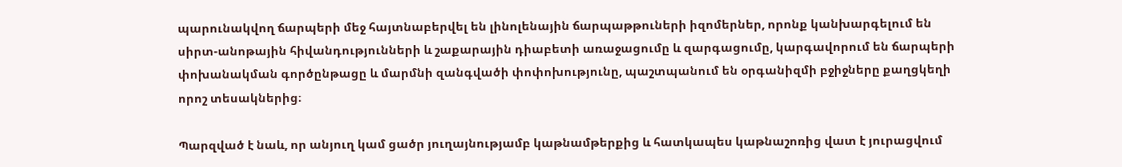պարունակվող ճարպերի մեջ հայտնաբերվել են լինոլենային ճարպաթթուների իզոմերներ, որոնք կանխարգելում են սիրտ-անոթային հիվանդությունների և շաքարային դիաբետի առաջացումը և զարգացումը, կարգավորում են ճարպերի փոխանակման գործընթացը և մարմնի զանգվածի փոփոխությունը, պաշտպանում են օրգանիզմի բջիջները քաղցկեղի որոշ տեսակներից։

Պարզված է նաև, որ անյուղ կամ ցածր յուղայնությամբ կաթնամթերքից և հատկապես կաթնաշոռից վատ է յուրացվում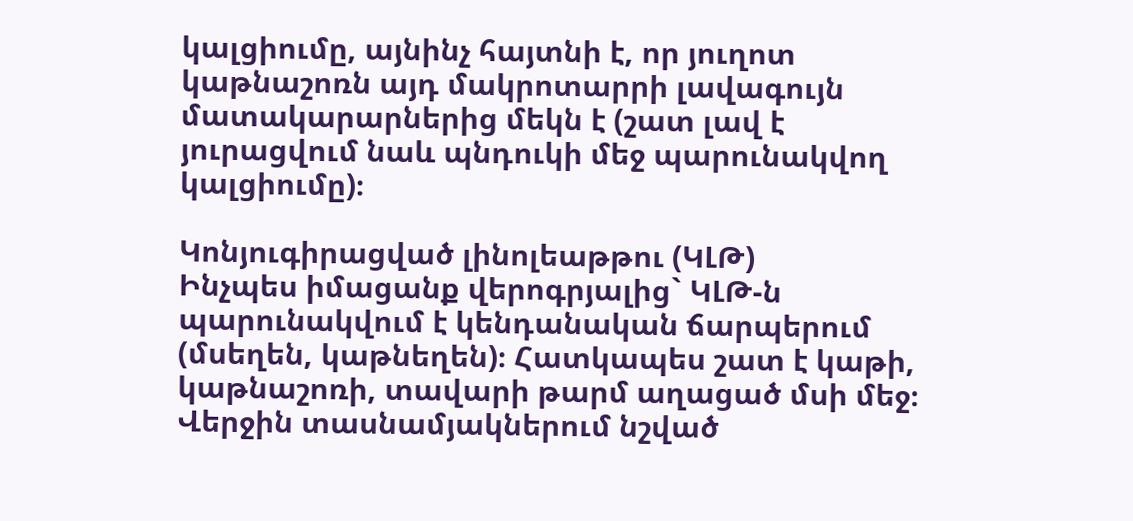կալցիումը, այնինչ հայտնի է, որ յուղոտ կաթնաշոռն այդ մակրոտարրի լավագույն մատակարարներից մեկն է (շատ լավ է յուրացվում նաև պնդուկի մեջ պարունակվող կալցիումը)։

Կոնյուգիրացված լինոլեաթթու (ԿԼԹ)
Ինչպես իմացանք վերոգրյալից` ԿԼԹ-ն պարունակվում է կենդանական ճարպերում (մսեղեն, կաթնեղեն)։ Հատկապես շատ է կաթի, կաթնաշոռի, տավարի թարմ աղացած մսի մեջ։ Վերջին տասնամյակներում նշված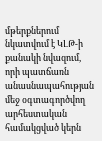մթերքներում նկատվում է ԿԼԹ-ի քանակի նվազում, որի պատճառն անասնապահության մեջ օգտագործվող արհեստական համակցված կերն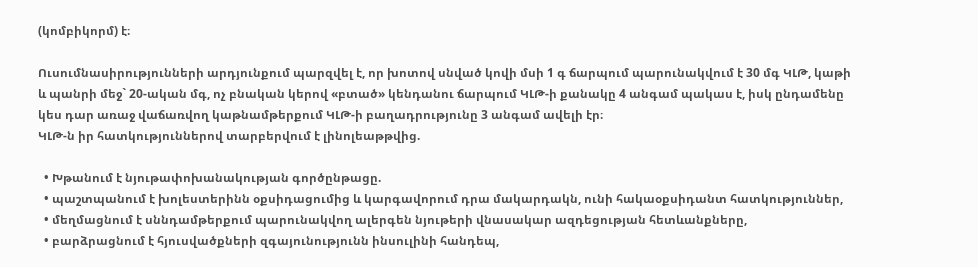(կոմբիկորմ) է։

Ուսումնասիրությունների արդյունքում պարզվել է, որ խոտով սնված կովի մսի 1 գ ճարպում պարունակվում է 30 մգ ԿԼԹ, կաթի և պանրի մեջ` 20-ական մգ, ոչ բնական կերով «բտած» կենդանու ճարպում ԿԼԹ-ի քանակը 4 անգամ պակաս է, իսկ ընդամենը կես դար առաջ վաճառվող կաթնամթերքում ԿԼԹ-ի բաղադրությունը 3 անգամ ավելի էր։
ԿԼԹ-ն իր հատկություններով տարբերվում է լինոլեաթթվից.

  • Խթանում է նյութափոխանակության գործընթացը.
  • պաշտպանում է խոլեստերինն օքսիդացումից և կարգավորում դրա մակարդակն, ունի հակաօքսիդանտ հատկություններ,
  • մեղմացնում է սննդամթերքում պարունակվող ալերգեն նյութերի վնասակար ազդեցության հետևանքները,
  • բարձրացնում է հյուսվածքների զգայունությունն ինսուլինի հանդեպ,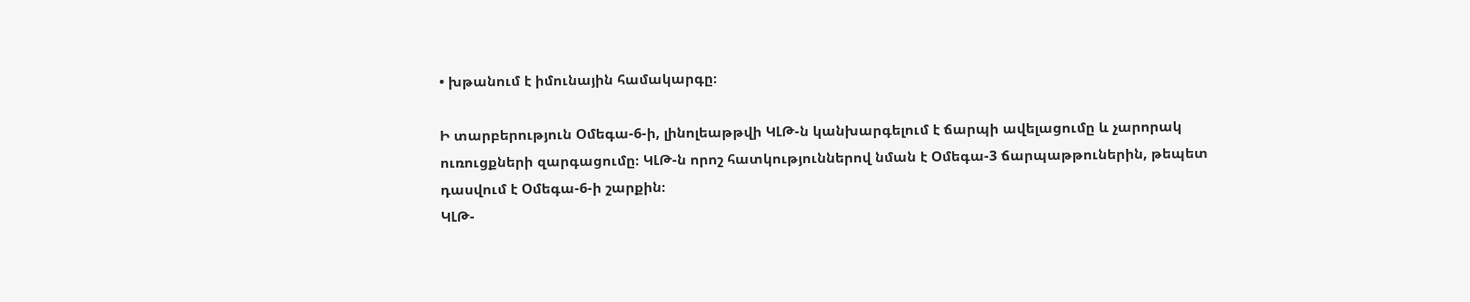• խթանում է իմունային համակարգը։

Ի տարբերություն Օմեգա-6-ի, լինոլեաթթվի ԿԼԹ-ն կանխարգելում է ճարպի ավելացումը և չարորակ ուռուցքների զարգացումը։ ԿԼԹ-ն որոշ հատկություններով նման է Օմեգա-3 ճարպաթթուներին, թեպետ դասվում է Օմեգա-6-ի շարքին։
ԿԼԹ-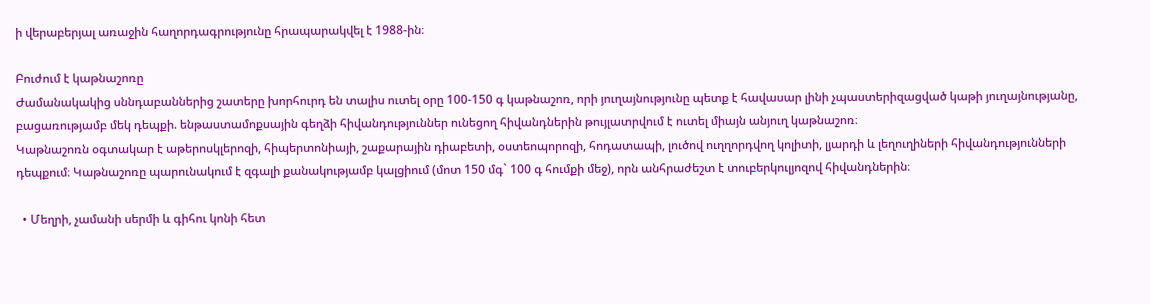ի վերաբերյալ առաջին հաղորդագրությունը հրապարակվել է 1988-ին։

Բուժում է կաթնաշոռը
Ժամանակակից սննդաբաններից շատերը խորհուրդ են տալիս ուտել օրը 100-150 գ կաթնաշոռ, որի յուղայնությունը պետք է հավասար լինի չպաստերիզացված կաթի յուղայնությանը, բացառությամբ մեկ դեպքի. ենթաստամոքսային գեղձի հիվանդություններ ունեցող հիվանդներին թույլատրվում է ուտել միայն անյուղ կաթնաշոռ։
Կաթնաշոռն օգտակար է աթերոսկլերոզի, հիպերտոնիայի, շաքարային դիաբետի, օստեոպորոզի, հոդատապի, լուծով ուղղորդվող կոլիտի, լյարդի և լեղուղիների հիվանդությունների դեպքում։ Կաթնաշոռը պարունակում է զգալի քանակությամբ կալցիում (մոտ 150 մգ` 100 գ հումքի մեջ), որն անհրաժեշտ է տուբերկուլյոզով հիվանդներին։

  • Մեղրի, չամանի սերմի և գիհու կոնի հետ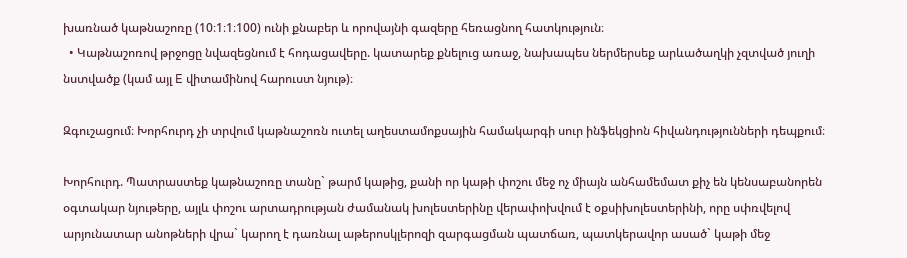խառնած կաթնաշոռը (10։1։1։100) ունի քնաբեր և որովայնի գազերը հեռացնող հատկություն։
  • Կաթնաշոռով թրջոցը նվազեցնում է հոդացավերը. կատարեք քնելուց առաջ, նախապես ներմերսեք արևածաղկի չզտված յուղի նստվածք (կամ այլ E վիտամինով հարուստ նյութ)։

Զգուշացում։ Խորհուրդ չի տրվում կաթնաշոռն ուտել աղեստամոքսային համակարգի սուր ինֆեկցիոն հիվանդությունների դեպքում։

Խորհուրդ. Պատրաստեք կաթնաշոռը տանը` թարմ կաթից, քանի որ կաթի փոշու մեջ ոչ միայն անհամեմատ քիչ են կենսաբանորեն օգտակար նյութերը, այլև փոշու արտադրության ժամանակ խոլեստերինը վերափոխվում է օքսիխոլեստերինի, որը սփռվելով արյունատար անոթների վրա` կարող է դառնալ աթերոսկլերոզի զարգացման պատճառ, պատկերավոր ասած` կաթի մեջ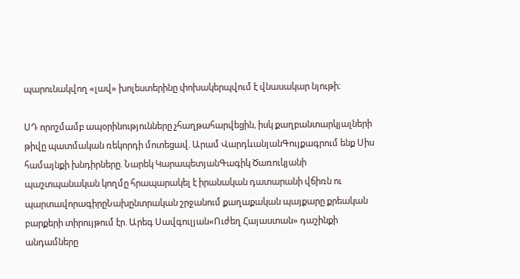պարունակվող «լավ» խոլեստերինը փոխակերպվում է վնասակար նյութի։

ՍԴ որոշմամբ ապօրինությունները չհաղթահարվեցին, իսկ քաղբանտարկյալների թիվը պատմական ռեկորդի մոտեցավ. Արամ ՎարդևանյանԳույքագրում ենք Սիս համայնքի խնդիրները. Նարեկ ԿարապետյանԳագիկ Ծառուկյանի պաշտպանական կողմը հրապարակել է իրանական դատարանի վճիռն ու պարտավորագիրըՆախընտրական շրջանում քաղաքական պայքարը քրեական բարքերի տիրույթում էր. Արեգ Սավգուլյան«Ուժեղ Հայաստան» դաշինքի անդամները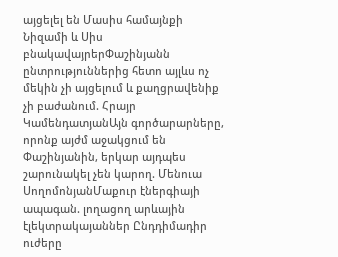այցելել են Մասիս համայնքի Նիզամի և Սիս բնակավայրերՓաշինյանն ընտրություններից հետո այլևս ոչ մեկին չի այցելում և քաղցրավենիք չի բաժանում. Հրայր ԿամենդատյանԱյն գործարարները, որոնք այժմ աջակցում են Փաշինյանին, երկար այդպես շարունակել չեն կարող. Մենուա ՍողոմոնյանՄաքուր էներգիայի ապագան. լողացող արևային էլեկտրակայաններ Ընդդիմադիր ուժերը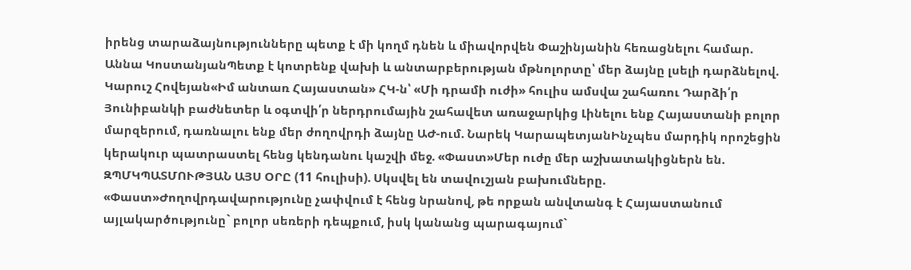իրենց տարաձայնությունները պետք է մի կողմ դնեն և միավորվեն Փաշինյանին հեռացնելու համար. Աննա ԿոստանյանՊետք է կոտրենք վախի և անտարբերության մթնոլորտը՝ մեր ձայնը լսելի դարձնելով. Կարուշ Հովեյան«Իմ անտառ Հայաստան» ՀԿ-ն՝ «Մի դրամի ուժի» հուլիս ամսվա շահառու Դարձի՛ր Յունիբանկի բաժնետեր և օգտվի՛ր ներդրումային շահավետ առաջարկից Լինելու ենք Հայաստանի բոլոր մարզերում, դառնալու ենք մեր ժողովրդի ձայնը ԱԺ-ում. Նարեկ ԿարապետյանԻնչպես մարդիկ որոշեցին կերակուր պատրաստել հենց կենդանու կաշվի մեջ. «Փաստ»Մեր ուժը մեր աշխատակիցներն են. ԶՊՄԿՊԱՏՄՈՒԹՅԱՆ ԱՅՍ ՕՐԸ (11 հուլիսի). Սկսվել են տավուշյան բախումները. «Փաստ»Ժողովրդավարությունը չափվում է հենց նրանով, թե որքան անվտանգ է Հայաստանում այլակարծությունը` բոլոր սեռերի դեպքում, իսկ կանանց պարագայում`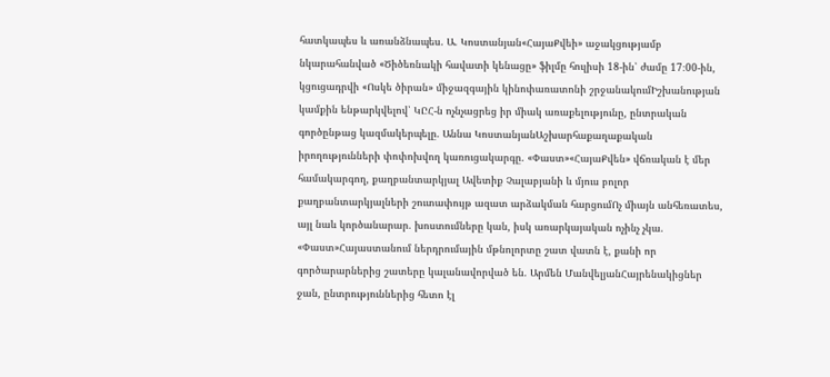հատկապես և առանձնապես. Ա. Կոստանյան«ՀայաՔվեի» աջակցությամբ նկարահանված «Ծիծեռնակի հավատի կենացը» ֆիլմը հուլիսի 18-ին՝ ժամը 17։00-ին, կցուցադրվի «Ոսկե ծիրան» միջազգային կինոփառատոնի շրջանակումԻշխանության կամքին ենթարկվելով՝ ԿԸՀ-ն ոչնչացրեց իր միակ առաքելությունը, ընտրական գործընթաց կազմակերպելը. Աննա ԿոստանյանԱշխարհաքաղաքական իրողությունների փոփոխվող կառուցակարգը. «Փաստ»«ՀայաՔվեն» վճռական է մեր համակարգող, քաղբանտարկյալ Ավետիք Չալաբյանի և մյուս բոլոր քաղբանտարկյալների շուտափույթ ազատ արձակման հարցումՈչ միայն անհեռատես, այլ նաև կործանարար. խոստումները կան, իսկ առարկայական ոչինչ չկա. «Փաստ»Հայաստանում ներդրումային մթնոլորտը շատ վատն է, քանի որ գործարարներից շատերը կալանավորված են. Արմեն ՄանվելյանՀայրենակիցներ ջան, ընտրություններից հետո էլ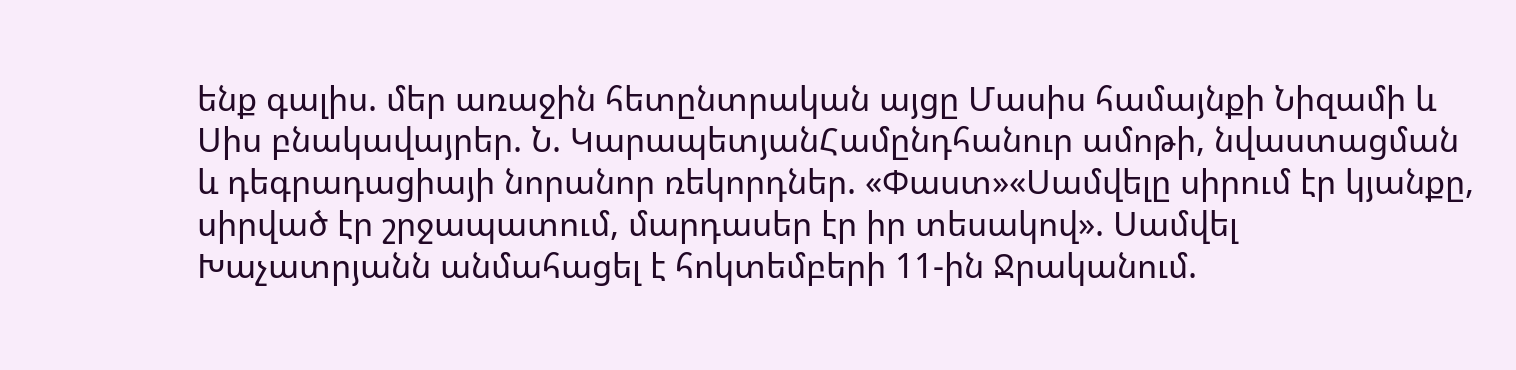ենք գալիս. մեր առաջին հետընտրական այցը Մասիս համայնքի Նիզամի և Սիս բնակավայրեր. Ն. ԿարապետյանՀամընդհանուր ամոթի, նվաստացման և դեգրադացիայի նորանոր ռեկորդներ. «Փաստ»«Սամվելը սիրում էր կյանքը, սիրված էր շրջապատում, մարդասեր էր իր տեսակով». Սամվել Խաչատրյանն անմահացել է հոկտեմբերի 11-ին Ջրականում.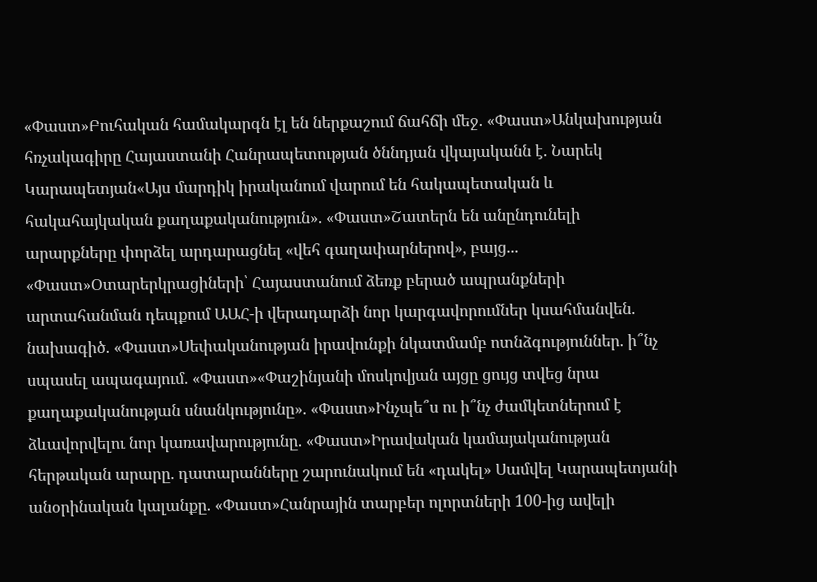«Փաստ»Բուհական համակարգն էլ են ներքաշում ճահճի մեջ. «Փաստ»Անկախության հռչակագիրը Հայաստանի Հանրապետության ծննդյան վկայականն է. Նարեկ Կարապետյան«Այս մարդիկ իրականում վարում են հակապետական և հակահայկական քաղաքականություն». «Փաստ»Շատերն են անընդունելի արարքները փորձել արդարացնել «վեհ գաղափարներով», բայց... «Փաստ»Օտարերկրացիների՝ Հայաստանում ձեռք բերած ապրանքների արտահանման դեպքում ԱԱՀ-ի վերադարձի նոր կարգավորումներ կսահմանվեն. նախագիծ. «Փաստ»Սեփականության իրավունքի նկատմամբ ոտնձգություններ. ի՞նչ սպասել ապագայում. «Փաստ»«Փաշինյանի մոսկովյան այցը ցույց տվեց նրա քաղաքականության սնանկությունը». «Փաստ»Ինչպե՞ս ու ի՞նչ ժամկետներում է ձևավորվելու նոր կառավարությունը. «Փաստ»Իրավական կամայականության հերթական արարը. դատարանները շարունակում են «դակել» Սամվել Կարապետյանի անօրինական կալանքը. «Փաստ»Հանրային տարբեր ոլորտների 100-ից ավելի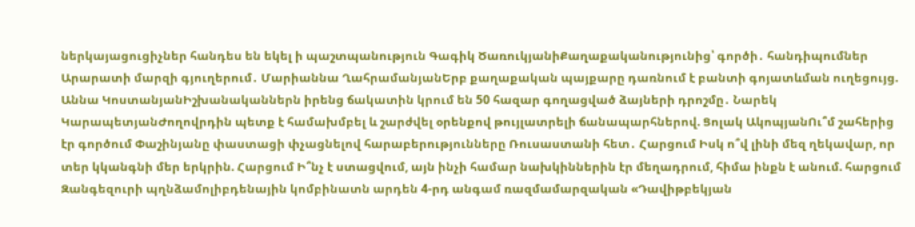ներկայացուցիչներ հանդես են եկել ի պաշտպանություն Գագիկ ԾառուկյանիՔաղաքականությունից՝ գործի․ հանդիպումներ Արարատի մարզի գյուղերում․ Մարիաննա ՂահրամանյանԵրբ քաղաքական պայքարը դառնում է բանտի գոյատևման ուղեցույց. Աննա ԿոստանյանԻշխանականներն իրենց ճակատին կրում են 50 հազար գողացված ձայների դրոշմը․ Նարեկ ԿարապետյանԺողովրդին պետք է համախմբել և շարժվել օրենքով թույլատրելի ճանապարհներով. Ցոլակ ԱկոպյանՈւ՞մ շահերից էր գործում Փաշինյանը փաստացի փչացնելով հարաբերությունները Ռուսաստանի հետ․ Հարցում Իսկ ո՞վ լինի մեզ ղեկավար, որ տեր կկանգնի մեր երկրին. Հարցում Ի՞նչ է ստացվում, այն ինչի համար նախկիններին էր մեղադրում, հիմա ինքն է անում. հարցում Զանգեզուրի պղնձամոլիբդենային կոմբինատն արդեն 4-րդ անգամ ռազմամարզական «Դավիթբեկյան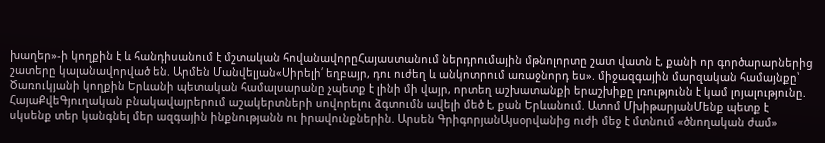խաղեր»-ի կողքին է և հանդիսանում է մշտական հովանավորըՀայաստանում ներդրումային մթնոլորտը շատ վատն է, քանի որ գործարարներից շատերը կալանավորված են. Արմեն Մանվելյան«Սիրելի՛ եղբայր, դու ուժեղ և անկոտրում առաջնորդ ես». միջազգային մարզական համայնքը՝ Ծառուկյանի կողքին Երևանի պետական համալսարանը չպետք է լինի մի վայր, որտեղ աշխատանքի երաշխիքը լռությունն է կամ լոյալությունը. ՀայաՔվեԳյուղական բնակավայրերում աշակերտների սովորելու ձգտումն ավելի մեծ է, քան Երևանում. Ատոմ ՄխիթարյանՄենք պետք է սկսենք տեր կանգնել մեր ազգային ինքնությանն ու իրավունքներին. Արսեն ԳրիգորյանԱյսօրվանից ուժի մեջ է մտնում «ծնողական ժամ»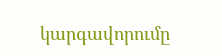կարգավորումը